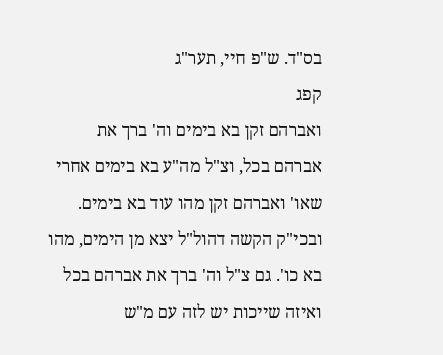בס"ד. ש"פ חיי, תער"ג
קפג
ואברהם זקן בא בימים וה' ברך את אברהם בכל, וצ"ל מה"ע בא בימים אחרי שאו' ואברהם זקן מהו עוד בא בימים. ובכי"ק הקשה דהול"ל יצא מן הימים, מהו בא כו'. גם צ"ל וה' ברך את אברהם בכל ואיזה שייכות יש לזה עם מ"ש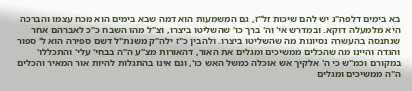בא בימים דלפה"נ יש להם שיכות זל"ז, גם המשמעות הוא דמה שבא בימים הוא מכח עצמו והברכה היא מלמעלה דוקא. ובמדרש אי' וה' ברך כו' שהשליטו ביצרו, וצ"ל מהו השבח כ"כ לאברהם אחר שנתנסה בהעשרה נסיונות מה שהשליטו ביצרו. ולהבין כ"ז ילה"ק משנת"ל דשם ספירה הוא ל' ספור והגדה והיינו מה שהכלים ממשיכים ומגלים את האור, דהאורות מצ"ע ה"ה בבחי' עלי' והתכללו' במקורם וכמ"ש כי ה' אלקיך אש אוכלה כמשל האש כו', וגם אינו בהתגלות להיות אור המאיר והכלים ה"ה ממשיכים ומגלים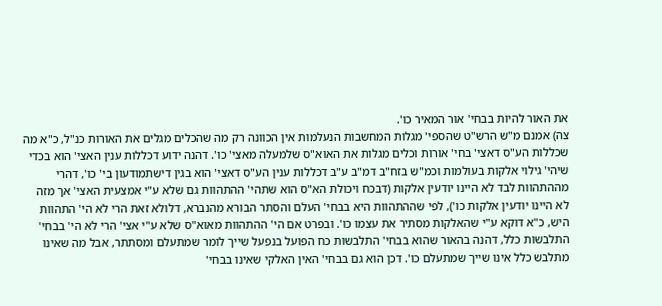את האור להיות בבחי' אור המאיר כו'.
צה) אמנם מ"ש הרש"ט שהספי' מגלות המחשבות הנעלמות אין הכוונה רק מה שהכלים מגלים את האורות כנ"ל, כ"א מה שכללות הע"ס דאצי' בחי' אורות וכלים מגלות את האוא"ס שלמעלה מאצי' כו'. דהנה ידוע דכללות ענין האצי' הוא בכדי שיהי' גילוי אלקות בעולמות וכמ"ש בזח"ב דמ"ב ע"ב דכללות ענין הע"ס דאצי' הוא בגין דישתמודעון בי' כו', דהרי מההתהוות לבד לא היינו יודעין אלקות (דבכח ויכולת הא"ס הוא שתהי' ההתהוות גם שלא ע"י אמצעית האצי' אך מזה לא היינו יודעין אלקות כו'), לפי שההתהוות היא בבחי' העלם והסתר הבורא מהנברא, דלולא זאת הרי לא הי' התהוות היש, כ"א דוקא ע"י שהאלקות מסתיר את עצמו כו'. ובפרט אם הי' ההתהוות מאוא"ס שלא ע"י אצי' הרי לא הי' בבחי' התלבשות כלל, דהנה בהאור שהוא בבחי' התלבשות כח הפועל בנפעל שייך לומר שמתעלם ומסתתר, אבל מה שאינו מתלבש כלל אינו שייך שמתעלם כו'. דכן הוא גם בבחי' האין האלקי שאינו בבחי'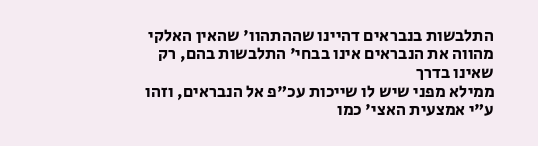התלבשות בנבראים דהיינו שההתהוו' שהאין האלקי מהווה את הנבראים אינו בבחי' התלבשות בהם, רק שאינו בדרך
ממילא מפני שיש לו שייכות עכ"פ אל הנבראים, וזהו ע"י אמצעית האצי' כמו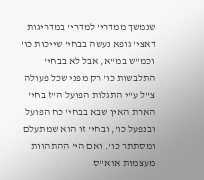שנמשך ממדרי' למדרי' במדריגות דאצי' גופא נעשה בבחי' שייכות כו' וכמ"ש במ"א, אבל לא בבחי' התלבשות כו' רק מפני שכל פעולה צ"ל ע"י התגלות הפועל ה"ז בחי' הארת האין שבא בבחי' כח הפועל ובנפעל כו', ובחי' זו הוא שמתעלם ומסתתר כו'. ואם הי' ההתהוות מעצמות אוא"ס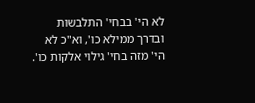לא הי' בבחי' התלבשות ובדרך ממילא כו', וא"כ לא הי' מזה בחי' גילוי אלקות כו'.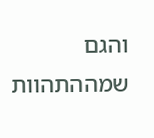והגם שמההתהוות